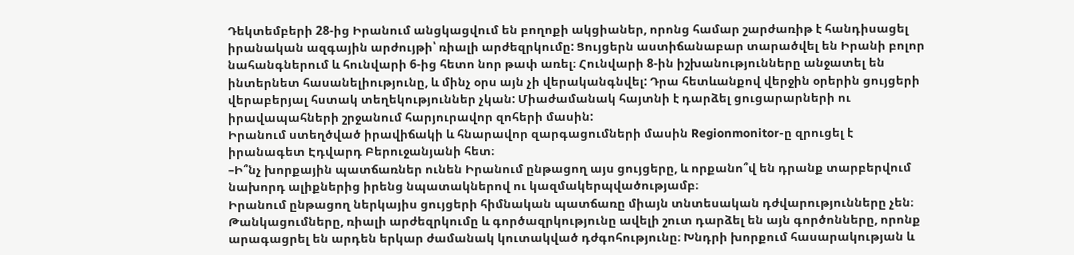Դեկտեմբերի 28-ից Իրանում անցկացվում են բողոքի ակցիաներ, որոնց համար շարժառիթ է հանդիսացել իրանական ազգային արժույթի՝ ռիալի արժեզրկումը: Ցույցերն աստիճանաբար տարածվել են Իրանի բոլոր նահանգներում և հունվարի 6-ից հետո նոր թափ առել։ Հունվարի 8-ին իշխանությունները անջատել են ինտերնետ հասանելիությունը, և մինչ օրս այն չի վերականգնվել: Դրա հետևանքով վերջին օրերին ցույցերի վերաբերյալ հստակ տեղեկություններ չկան: Միաժամանակ հայտնի է դարձել ցուցարարների ու իրավապահների շրջանում հարյուրավոր զոհերի մասին:
Իրանում ստեղծված իրավիճակի և հնարավոր զարգացումների մասին Regionmonitor-ը զրուցել է իրանագետ Էդվարդ Բերուջանյանի հետ։
–Ի՞նչ խորքային պատճառներ ունեն Իրանում ընթացող այս ցույցերը, և որքանո՞վ են դրանք տարբերվում նախորդ ալիքներից իրենց նպատակներով ու կազմակերպվածությամբ։
Իրանում ընթացող ներկայիս ցույցերի հիմնական պատճառը միայն տնտեսական դժվարությունները չեն։ Թանկացումները, ռիալի արժեզրկումը և գործազրկությունը ավելի շուտ դարձել են այն գործոնները, որոնք արագացրել են արդեն երկար ժամանակ կուտակված դժգոհությունը։ Խնդրի խորքում հասարակության և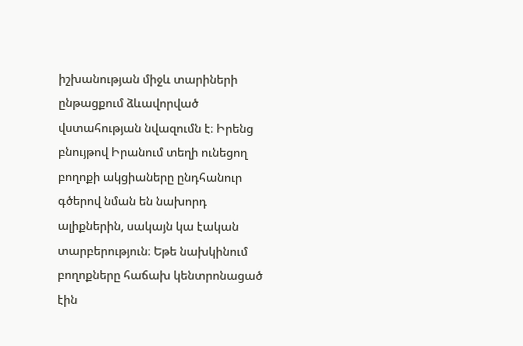իշխանության միջև տարիների ընթացքում ձևավորված վստահության նվազումն է։ Իրենց բնույթով Իրանում տեղի ունեցող բողոքի ակցիաները ընդհանուր գծերով նման են նախորդ ալիքներին, սակայն կա էական տարբերություն։ Եթե նախկինում բողոքները հաճախ կենտրոնացած էին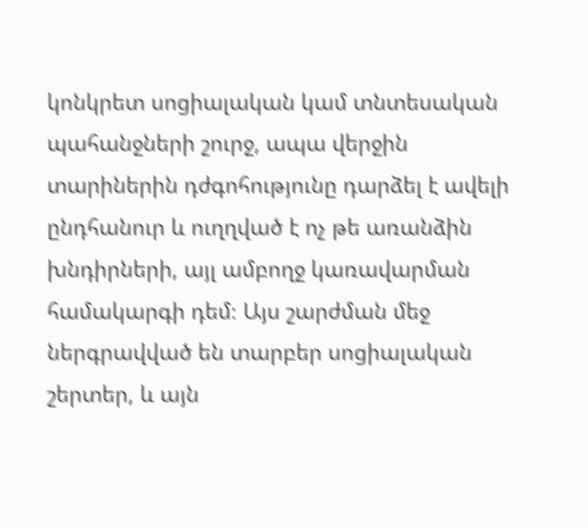կոնկրետ սոցիալական կամ տնտեսական պահանջների շուրջ, ապա վերջին տարիներին դժգոհությունը դարձել է ավելի ընդհանուր և ուղղված է ոչ թե առանձին խնդիրների, այլ ամբողջ կառավարման համակարգի դեմ։ Այս շարժման մեջ ներգրավված են տարբեր սոցիալական շերտեր, և այն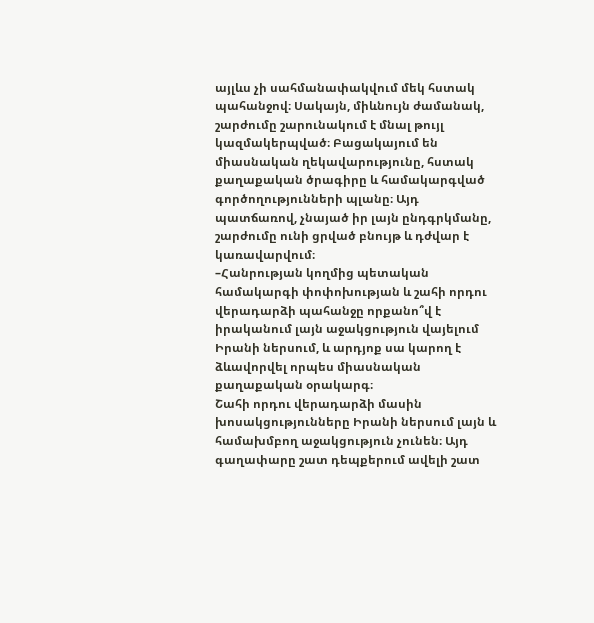այլևս չի սահմանափակվում մեկ հստակ պահանջով։ Սակայն, միևնույն ժամանակ, շարժումը շարունակում է մնալ թույլ կազմակերպված։ Բացակայում են միասնական ղեկավարությունը, հստակ քաղաքական ծրագիրը և համակարգված գործողությունների պլանը։ Այդ պատճառով, չնայած իր լայն ընդգրկմանը, շարժումը ունի ցրված բնույթ և դժվար է կառավարվում։
–Հանրության կողմից պետական համակարգի փոփոխության և շահի որդու վերադարձի պահանջը որքանո՞վ է իրականում լայն աջակցություն վայելում Իրանի ներսում, և արդյոք սա կարող է ձևավորվել որպես միասնական քաղաքական օրակարգ։
Շահի որդու վերադարձի մասին խոսակցությունները Իրանի ներսում լայն և համախմբող աջակցություն չունեն։ Այդ գաղափարը շատ դեպքերում ավելի շատ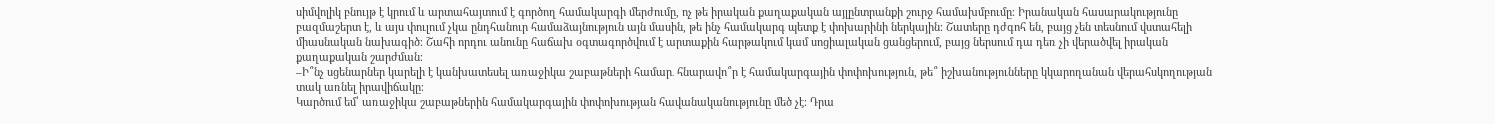սիմվոլիկ բնույթ է կրում և արտահայտում է գործող համակարգի մերժումը, ոչ թե իրական քաղաքական այլընտրանքի շուրջ համախմբումը։ Իրանական հասարակությունը բազմաշերտ է, և այս փուլում չկա ընդհանուր համաձայնություն այն մասին, թե ինչ համակարգ պետք է փոխարինի ներկային։ Շատերը դժգոհ են, բայց չեն տեսնում վստահելի միասնական նախագիծ։ Շահի որդու անունը հաճախ օգտագործվում է արտաքին հարթակում կամ սոցիալական ցանցերում, բայց ներսում դա դեռ չի վերածվել իրական քաղաքական շարժման։
–Ի՞նչ սցենարներ կարելի է կանխատեսել առաջիկա շաբաթների համար․ հնարավո՞ր է համակարգային փոփոխություն, թե՞ իշխանությունները կկարողանան վերահսկողության տակ առնել իրավիճակը։
Կարծում եմ՝ առաջիկա շաբաթներին համակարգային փոփոխության հավանականությունը մեծ չէ։ Դրա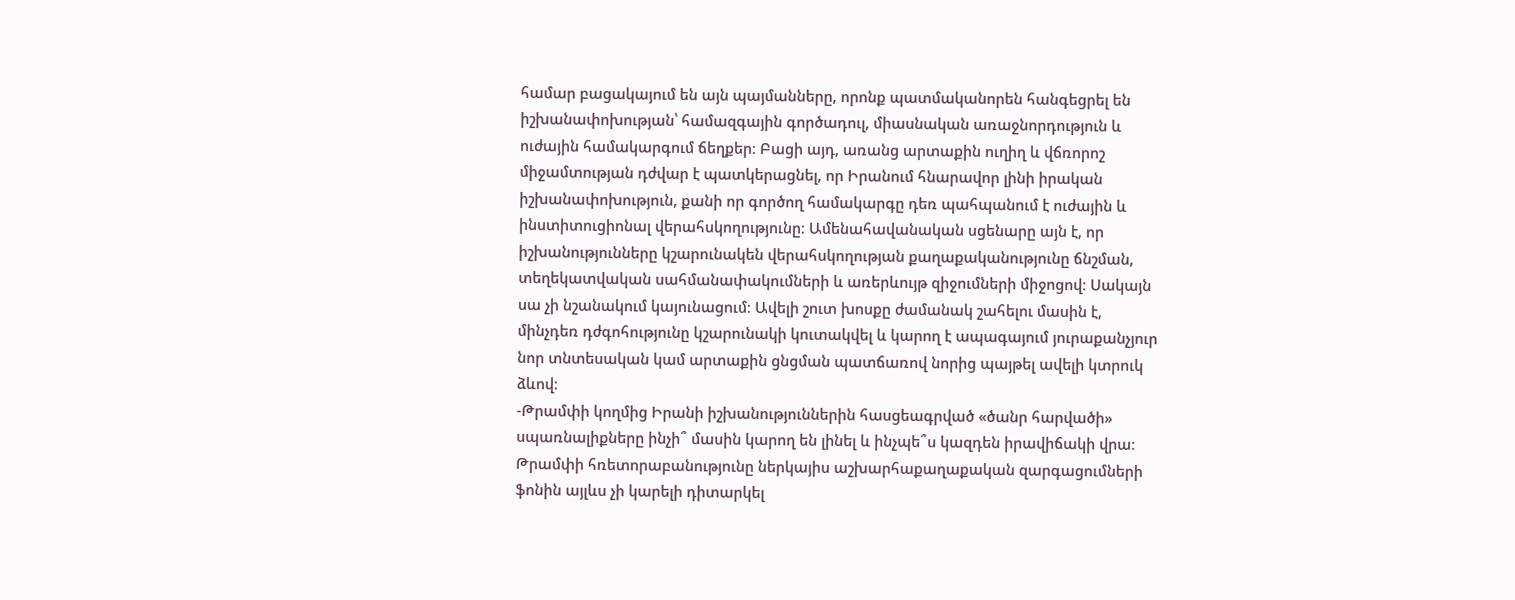համար բացակայում են այն պայմանները, որոնք պատմականորեն հանգեցրել են իշխանափոխության՝ համազգային գործադուլ, միասնական առաջնորդություն և ուժային համակարգում ճեղքեր։ Բացի այդ, առանց արտաքին ուղիղ և վճռորոշ միջամտության դժվար է պատկերացնել, որ Իրանում հնարավոր լինի իրական իշխանափոխություն, քանի որ գործող համակարգը դեռ պահպանում է ուժային և ինստիտուցիոնալ վերահսկողությունը։ Ամենահավանական սցենարը այն է, որ իշխանությունները կշարունակեն վերահսկողության քաղաքականությունը ճնշման, տեղեկատվական սահմանափակումների և առերևույթ զիջումների միջոցով։ Սակայն սա չի նշանակում կայունացում։ Ավելի շուտ խոսքը ժամանակ շահելու մասին է, մինչդեռ դժգոհությունը կշարունակի կուտակվել և կարող է ապագայում յուրաքանչյուր նոր տնտեսական կամ արտաքին ցնցման պատճառով նորից պայթել ավելի կտրուկ ձևով։
-Թրամփի կողմից Իրանի իշխանություններին հասցեագրված «ծանր հարվածի» սպառնալիքները ինչի՞ մասին կարող են լինել և ինչպե՞ս կազդեն իրավիճակի վրա։
Թրամփի հռետորաբանությունը ներկայիս աշխարհաքաղաքական զարգացումների ֆոնին այլևս չի կարելի դիտարկել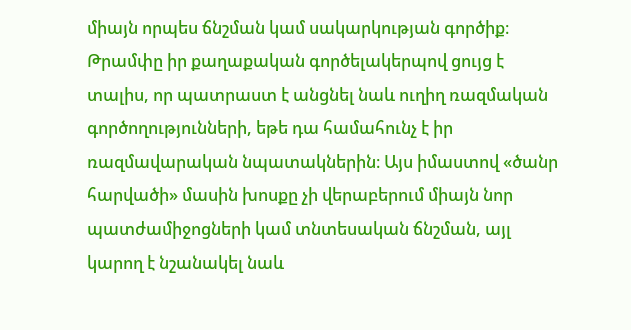միայն որպես ճնշման կամ սակարկության գործիք։ Թրամփը իր քաղաքական գործելակերպով ցույց է տալիս, որ պատրաստ է անցնել նաև ուղիղ ռազմական գործողությունների, եթե դա համահունչ է իր ռազմավարական նպատակներին։ Այս իմաստով «ծանր հարվածի» մասին խոսքը չի վերաբերում միայն նոր պատժամիջոցների կամ տնտեսական ճնշման, այլ կարող է նշանակել նաև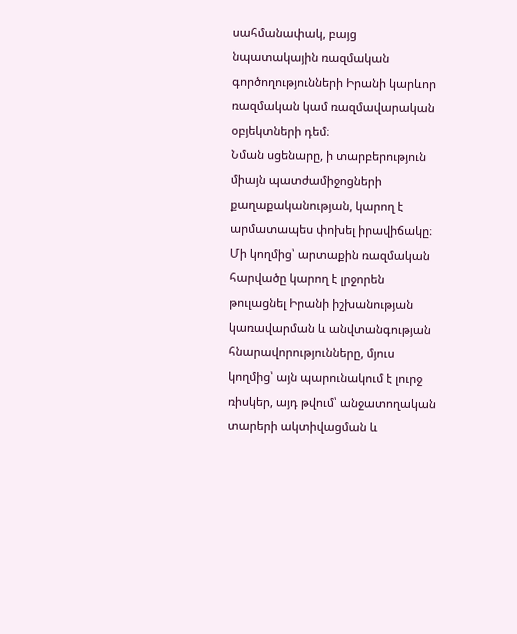սահմանափակ, բայց նպատակային ռազմական գործողությունների Իրանի կարևոր ռազմական կամ ռազմավարական օբյեկտների դեմ։
Նման սցենարը, ի տարբերություն միայն պատժամիջոցների քաղաքականության, կարող է արմատապես փոխել իրավիճակը։ Մի կողմից՝ արտաքին ռազմական հարվածը կարող է լրջորեն թուլացնել Իրանի իշխանության կառավարման և անվտանգության հնարավորությունները, մյուս կողմից՝ այն պարունակում է լուրջ ռիսկեր, այդ թվում՝ անջատողական տարերի ակտիվացման և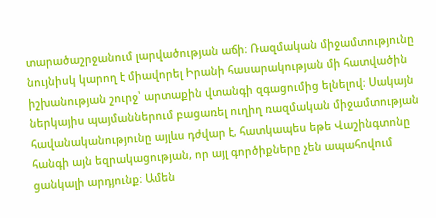տարածաշրջանում լարվածության աճի։ Ռազմական միջամտությունը նույնիսկ կարող է միավորել Իրանի հասարակության մի հատվածին իշխանության շուրջ՝ արտաքին վտանգի զգացումից ելնելով։ Սակայն ներկայիս պայմաններում բացառել ուղիղ ռազմական միջամտության հավանականությունը այլևս դժվար է, հատկապես եթե Վաշինգտոնը հանգի այն եզրակացության, որ այլ գործիքները չեն ապահովում ցանկալի արդյունք։ Ամեն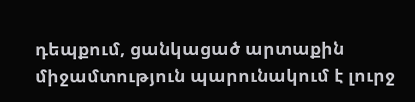դեպքում, ցանկացած արտաքին միջամտություն պարունակում է լուրջ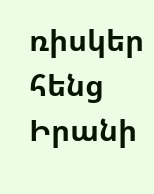ռիսկեր հենց Իրանի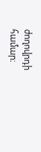ժողովրդի համար։